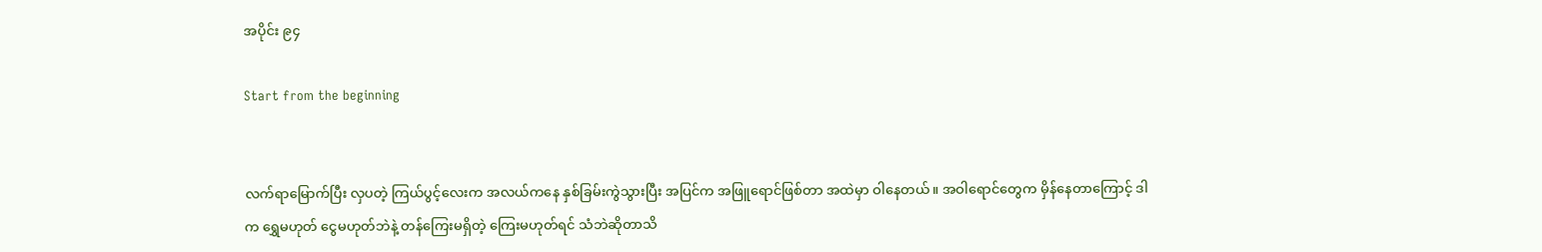အပိုင်း ၉၄

Start from the beginning


လက်ရာမြောက်ပြီး လှပတဲ့ ကြယ်ပွင့်လေးက အလယ်ကနေ နှစ်ခြမ်းကွဲသွားပြီး အပြင်က အဖြူရောင်ဖြစ်တာ အထဲမှာ ဝါနေတယ်။ အဝါရောင်တွေက မှိန်နေတာကြောင့် ဒါက ရွှေမဟုတ် ငွေမဟုတ်ဘဲနဲ့ တန်ကြေးမရှိတဲ့ ကြေးမဟုတ်ရင် သံဘဲဆိုတာသိ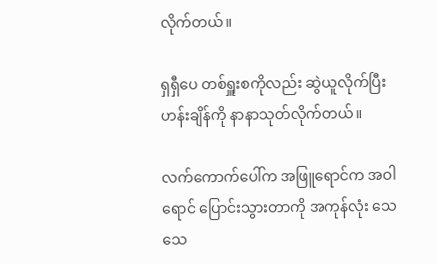လိုက်တယ်။

ရှရှီပေ တစ်ရှူးစကိုလည်း ဆွဲယူလိုက်ပြီး ဟန်းချိန်ကို နာနာသုတ်လိုက်တယ်။

လက်ကောက်ပေါ်က အဖြူရောင်က အဝါရောင် ပြောင်းသွားတာကို အကုန်လုံး သေသေ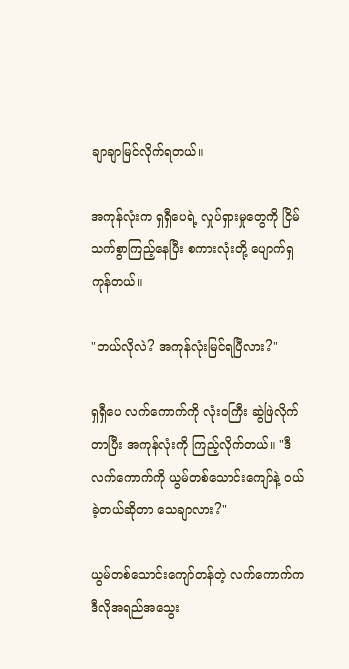ချာချာမြင်လိုက်ရတယ်။

အကုန်လုံးက ရှရှီပေရဲ့ လှုပ်ရှားမှုတွေကို ငြိမ်သက်စွာကြည့်နေပြီး စကားလုံးတို့ ပျောက်ရှကုန်တယ်။

"ဘယ်လိုလဲ? အကုန်လုံးမြင်ရပြီလား?"

ရှရှီပေ လက်ကောက်ကို လုံးဝကြီး ဆွဲဖြဲလိုက်တာပြီး အကုန်လုံးကို ကြည့်လိုက်တယ်။ "ဒီလက်ကောက်ကို ယွမ်တစ်သောင်းကျော်နဲ့ ဝယ်ခဲ့တယ်ဆိုတာ သေချာလား?"

ယွမ်တစ်သောင်းကျော်တန်တဲ့ လက်ကောက်က ဒီလိုအရည်အသွေး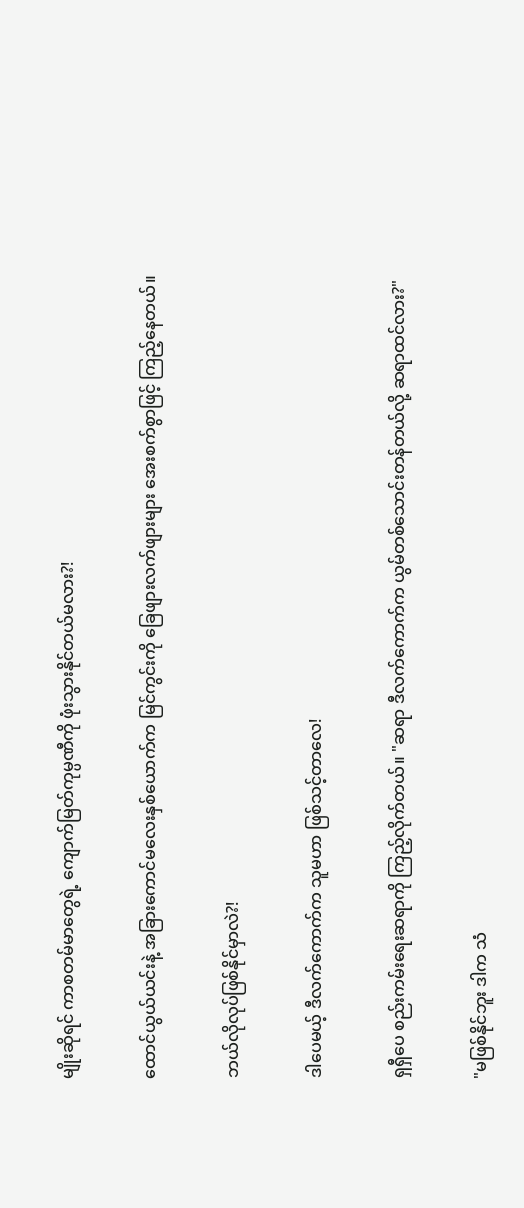မျိုးဆိုရင် ကာစတမ်မာတွေရဲ့ ကျောက်မြတ်ကုမ္ပဏီကို ဖုံးသွားနိုင်တယ်မလား?!

ထောင်ယွယ်ယင်းနဲ့ အခြားကောင်မလေးနှစ်ယောက်က မြင်ကွင်းကို ခြေဖျားလက်ဖျားများ အေးစက်စွာဖြင့် ကြည့်နေတယ်။

ဘယ်လိုလုပ်ဖြစ်နိုင်မှာလဲ?!

ဒါပေမယ့် ဒီလက်ကောက်က သူမဟာ ဖြစ်သင့်တာလေ!

ရှရှီပေ စည်းကမ်းရေးဆရာကို ကြည့်လိုက်တယ်။ "ဆရာ ဒီလက်ကောက်က ယွမ်တစ်သောင်းတန်တယ်လို့ ဆရာထင်လား?"

"မဖြစ်နိုင်ဘူး ဒါက သံ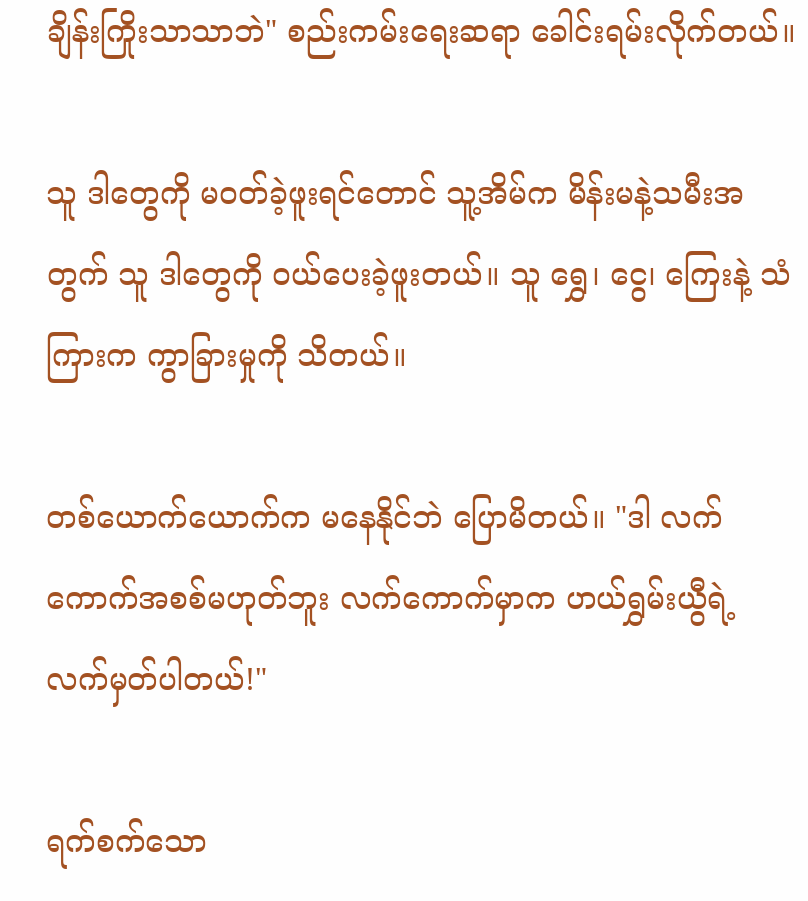ချိန်းကြိုးသာသာဘဲ" စည်းကမ်းရေးဆရာ ခေါင်းရမ်းလိုက်တယ်။

သူ ဒါတွေကို မဝတ်ခဲ့ဖူးရင်တောင် သူ့အိမ်က မိန်းမနဲ့သမီးအတွက် သူ ဒါတွေကို ဝယ်ပေးခဲ့ဖူးတယ်။ သူ ရွှေ၊ ငွေ၊ ကြေးနဲ့ သံကြားက ကွာခြားမှုကို သိတယ်။

တစ်ယောက်ယောက်က မနေနိုင်ဘဲ ပြောမိတယ်။ "ဒါ လက်ကောက်အစစ်မဟုတ်ဘူး လက်ကောက်မှာက ဟယ်ရွှမ်းယွီရဲ့ လက်မှတ်ပါတယ်!"

ရက်စက်သော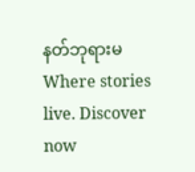နတ်ဘုရားမWhere stories live. Discover now